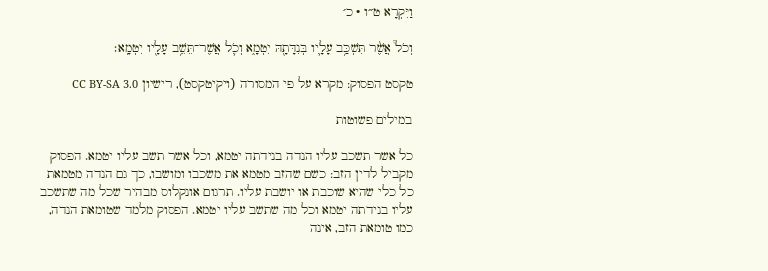וַיִּקְרָא ט״ו · כ׳

וְכֹל֩ אֲשֶׁ֨ר תִּשְׁכַּ֥ב עָלָ֛יו בְּנִדָּתָ֖הּ יִטְמָ֑א וְכֹ֛ל אֲשֶׁר־תֵּשֵׁ֥ב עָלָ֖יו יִטְמָֽא׃

טקסט הפסוק: מקרא על פי המסורה (ויקיטקסט), רישיון CC BY-SA 3.0

במילים פשוטות

כל אשר תשכב עליו הנדה בנידתה יטמא, וכל אשר תשב עליו יטמא. הפסוק מקביל לדין הזב: כשם שהזב מטמא את משכבו ומושבו, כך גם הנדה מטמאת כל כלי שהיא שוכבת או יושבת עליו. תרגום אונקלוס מבהיר שכל מה שתשכב עליו בנידתה יטמא וכל מה שתשב עליו יטמא. הפסוק מלמד שטומאת הנדה, כמו טומאת הזב, אינה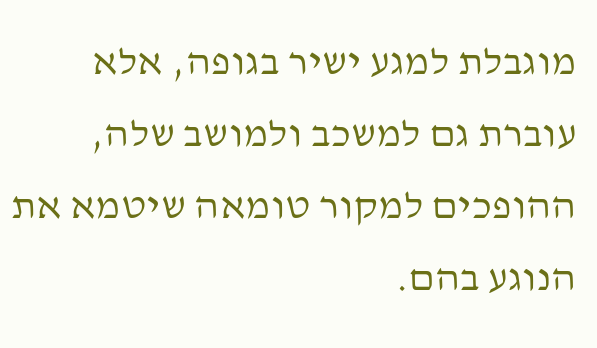מוגבלת למגע ישיר בגופה, אלא עוברת גם למשכב ולמושב שלה, ההופכים למקור טומאה שיטמא את הנוגע בהם.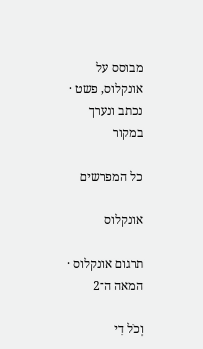מבוסס על אונקלוס, פשט · נכתב ונערך במקור

כל המפרשים

אונקלוס

תרגום אונקלוס · המאה ה־2

וְכֹל דִי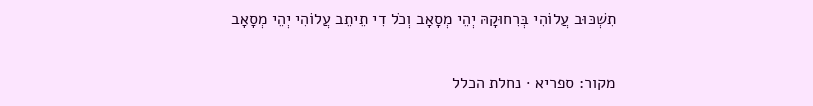תִשְׁכּוּב עֲלוֹהִי בְּרִחוּקָהּ יְהֵי מְסָאָב וְכֹל דִי תֵיתֵב עֲלוֹהִי יְהֵי מְסָאָב

מקור: ספריא · נחלת הכלל